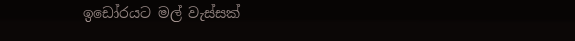ඉඩෝරයට මල් වැස්සක්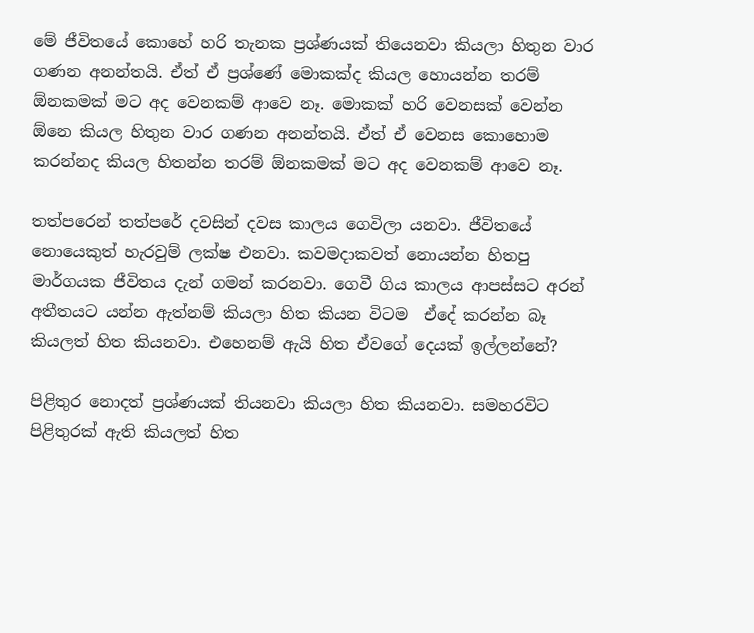මේ ජීවිතයේ කොහේ හරි තැනක ප්‍රශ්ණයක් තියෙනවා කියලා හිතුන වාර ගණන අනන්තයි. ඒත් ඒ ප්‍රශ්ණේ මොකක්ද කියල හොයන්න තරම් ඕනකමක් මට අද වෙනකම් ආවෙ නෑ. මොකක් හරි වෙනසක් වෙන්න ඕනෙ කියල හිතුන වාර ගණන අනන්තයි. ඒත් ඒ වෙනස කොහොම කරන්නද කියල හිතන්න තරම් ඕනකමක් මට අද වෙනකම් ආවෙ නෑ.

තත්පරෙන් තත්පරේ දවසින් දවස කාලය ගෙවිලා යනවා. ජීවිතයේ නොයෙකුත් හැරවුම් ලක්ෂ එනවා. කවමදාකවත් නොයන්න හිතපු මාර්ගයක ජීවිතය දැන් ගමන් කරනවා. ගෙවී ගිය කාලය ආපස්සට අරන් අතීතයට යන්න ඇත්නම් කියලා හිත කියන විටම  ඒදේ කරන්න බෑ කියලත් හිත කියනවා. එහෙනම් ඇයි හිත ඒවගේ දෙයක් ඉල්ලන්නේ?

පිළිතුර නොදත් ප්‍රශ්ණයක් තියනවා කියලා හිත කියනවා. සමහරවිට පිළිතුරක් ඇති කියලත් හිත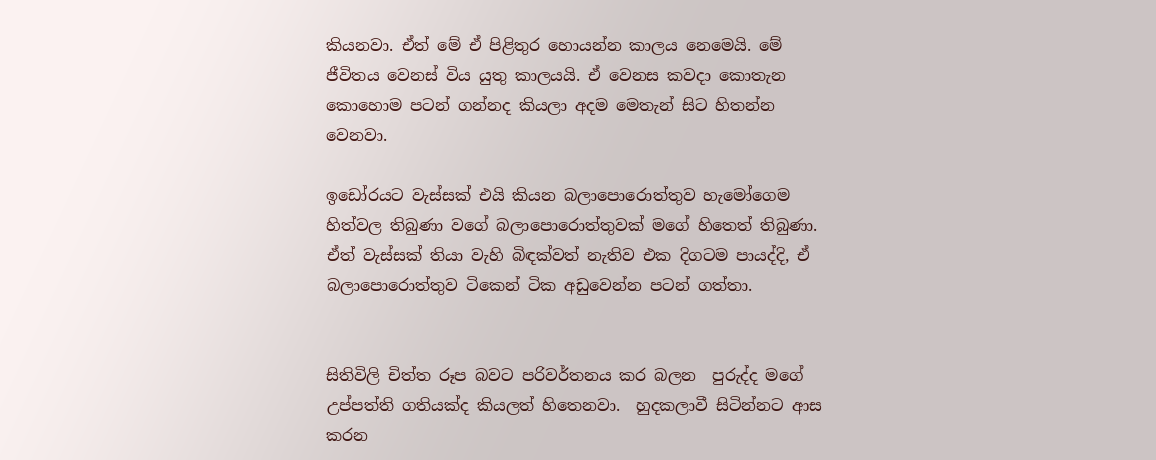කියනවා. ඒත් මේ ඒ පිළිතුර හොයන්න කාලය නෙමෙයි. මේ ජීවිතය වෙනස් විය යුතු කාලයයි. ඒ වෙනස කවදා කොතැන කොහොම පටන් ගන්නද කියලා අදම මෙතැන් සිට හිතන්න වෙනවා.

ඉඩෝරයට වැස්සක් එයි කියන බලාපොරොත්තුව හැමෝගෙම හිත්වල තිබුණා වගේ බලාපොරොත්තුවක් මගේ හිතෙත් තිබුණා. ඒත් වැස්සක් තියා වැහි බිඳක්වත් නැතිව එක දිගටම පායද්දි, ඒ බලාපොරොත්තුව ටිකෙන් ටික අඩුවෙන්න පටන් ගත්තා.


සිතිවිලි චිත්ත රූප බවට පරිවර්තනය කර බලන  පුරුද්ද මගේ උප්පත්ති ගතියක්ද කියලත් හිතෙනවා.  හුදකලාවී සිටින්නට ආස කරන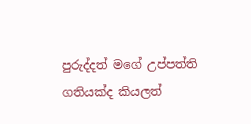පුරුද්දත් මගේ උප්පත්ති ගතියක්ද කියලත්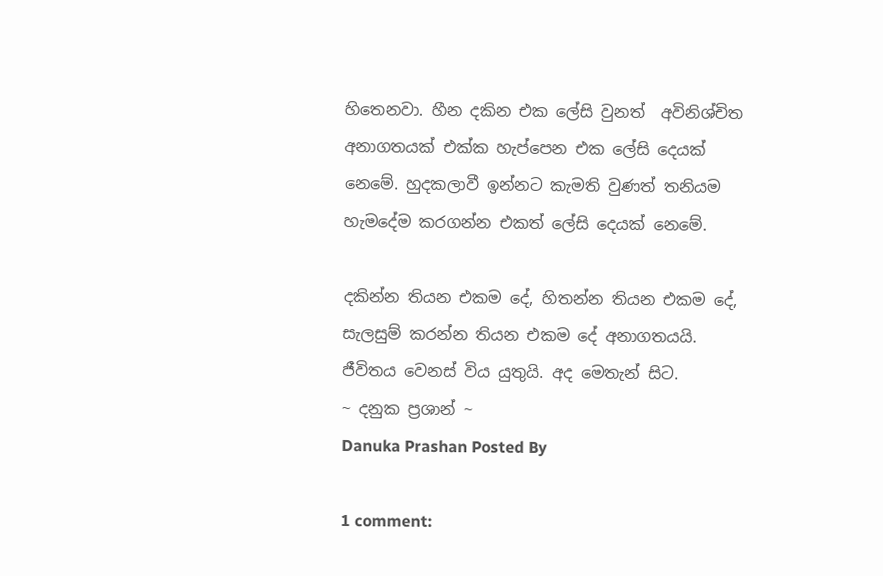හිතෙනවා. හීන දකින එක ලේසි වුනත්  අවිනිශ්චිත අනාගතයක් එක්ක හැප්පෙන එක ලේසි දෙයක් නෙමේ. හුදකලාවී ඉන්නට කැමති වුණත් තනියම හැමදේම කරගන්න එකත් ලේසි දෙයක් නෙමේ.

දකින්න තියන එකම දේ, හිතන්න තියන එකම දේ, සැලසුම් කරන්න තියන එකම දේ අනාගතයයි. ජීවිතය වෙනස් විය යුතුයි. අද මෙතැන් සිට.
~ දනුක ප්‍රශාන් ~
Danuka Prashan Posted By

1 comment: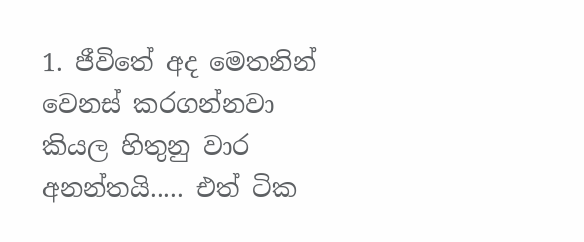1. ජීවිතේ අද මෙතනින් වෙනස් කරගන්නවා කියල හිතුනු වාර අනන්තයි..... එත් ටික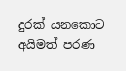දුරක් යනකොට අයිමත් පරණ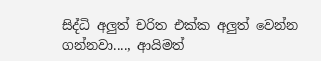සිද්ධි අලුත් චරිත එක්ක අලුත් වෙන්න ගන්නවා...., ආයිමත්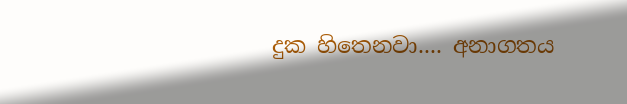දුක හිතෙනවා.... අනාගතය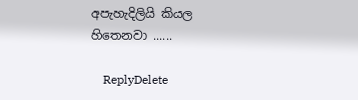අපැහැදිලියි කියල හිතෙනවා ......

    ReplyDelete